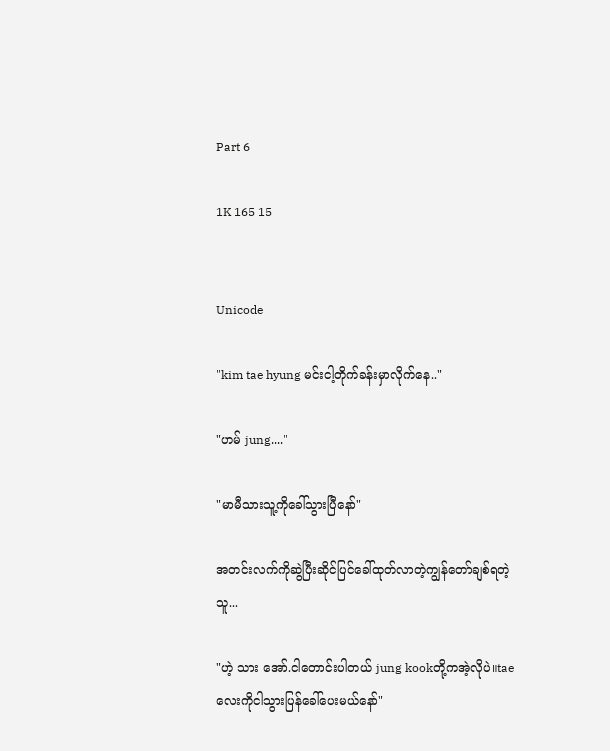Part 6

1K 165 15


Unicode

"kim tae hyung မင်းငါ့တိုက်ခန်းမှာလိုက်နေ.."

"ဟမ် jung...."

"မာမီသားသူ့ကိုခေါ်သွားပြီနော်"

အတင်းလက်ကိုဆွဲပြီး‌ဆိုင်ပြင်ခေါ်ထုတ်လာတဲ့ကျွန်တော်ချစ်ရတဲ့သူ...

"ဟဲ့ သား အော်.ငါတောင်းပါတယ် jung kookတို့ကအဲ့လိုပဲ။taeလေးကိုငါသွားပြန်ခေါ်ပေးမယ်နော်"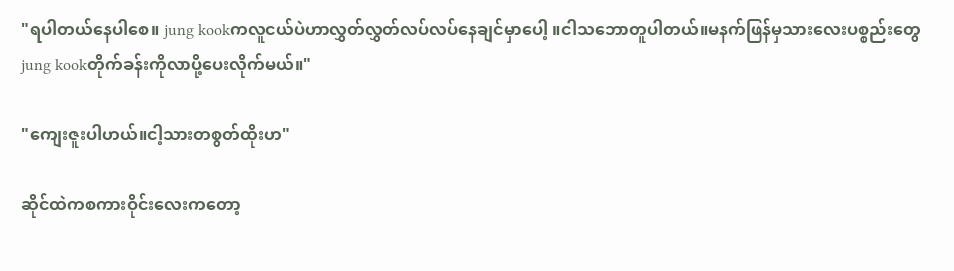"ရပါတယ်နေပါစေ။ jung kookကလူငယ်ပဲဟာလွှတ်လွှတ်လပ်လပ်နေချင်မှာပေါ့ ။ငါသဘောတူပါတယ်။မနက်ဖြန်မှသားလေးပစ္စည်းတွေ jung kookတိုက်ခန်းကိုလာပို့ပေးလိုက်မယ်။"

"ကျေးဇူးပါဟယ်။ငါ့သားတစွတ်ထိုးဟ"

ဆိုင်ထဲကစကားဝိုင်းလေးကတော့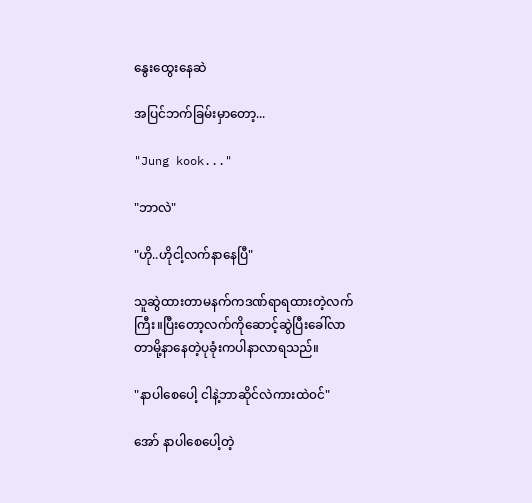နွေးထွေးနေဆဲ

အပြင်ဘက်ခြမ်းမှာတော့...

"Jung kook..."

"ဘာလဲ"

"ဟို..ဟိုငါ့လက်နာနေပြီ"

သူဆွဲထားတာမနက်ကဒဏ်ရာရထားတဲ့လက်ကြီး။ပြီးတော့လက်ကိုဆောင့်ဆွဲပြီးခေါ်လာတာမို့နာနေတဲ့ပုခုံးကပါနာလာရသည်။

"နာပါစေပေါ့ ငါနဲ့ဘာဆိုင်လဲကားထဲ၀င်"

အော် နာပါစေပေါ့တဲ့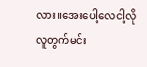လား။အေးပေါ့လေငါ့လိုလူတွက်မင်း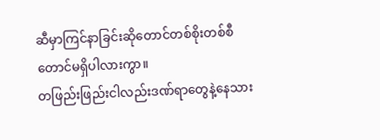ဆီမှာကြင်နာခြင်းဆိုတောင်တစ်စိုးတစ်စီတောင်မရှိပါလားကွာ။
တဖြည်းဖြည်းငါလည်းဒဏ်ရာတွေနဲ့နေသား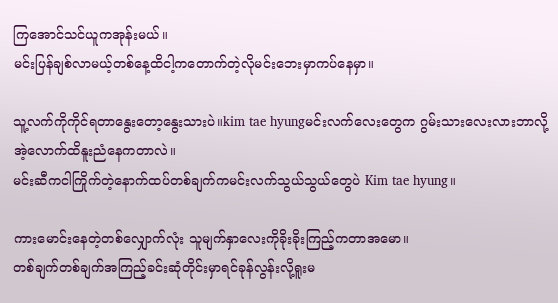ကြအောင်သင်ယူကအုန်းမယ်။
မင်းပြန်ချစ်လာမယ့်တစ်နေ့ထိငါ့ကတောက်တဲ့လိုမင်းဘေးမှာကပ်နေမှာ။

သူ့လက်ကိုကိုင်ရတာနွေးတော့နွေးသားပဲ။kim tae hyungမင်းလက်လေးတွေက ဂွမ်းသားလေးလားဘာလို့အဲ့လောက်ထိနူးညံနေကတာလဲ။
မင်းဆီကငါကြိုက်တဲ့နောက်ထပ်တစ်ချက်ကမင်းလက်သွယ်သွယ်တွေပဲ Kim tae hyung။

ကားမောင်းနေတဲ့တစ်လျှောက်လုံး သူမျက်နှာလေးကိုခိုးခိုးကြည့်ကတာအမော။
တစ်ချက်တစ်ချက်အကြည့်ခင်းဆုံတိုင်းမှာရင်ခုန်လွန်းလို့ရူးမ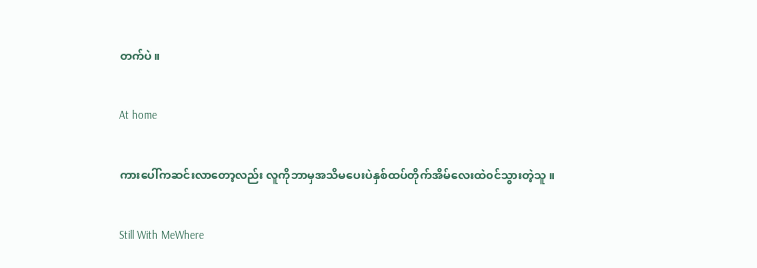တက်ပဲ။

At home

ကားပေါ်ကဆင်းလာတော့လည်း လူကိုဘာမှအသိမပေးပဲနှစ်ထပ်တိုက်အိမ်လေးထဲ၀င်သွားတဲ့သူ။

Still With MeWhere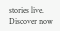stories live. Discover now